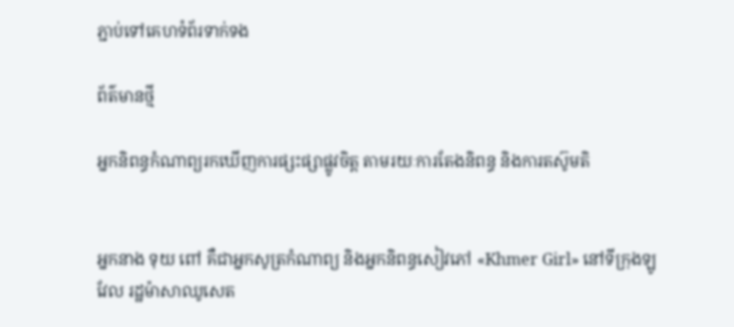ភ្ជាប់ទៅគេហទំព័រទាក់ទង

ព័ត៌មានថ្មី

អ្នកនិពន្ធកំណាព្យរកឃើញការផ្សះផ្សាផ្លូវចិត្ត តាមរយៈការតែងនិពន្ធ និងការតស៊ូមតិ


អ្នកនាង ទុយ ពៅ គឺជាអ្នកសូត្រកំណាព្យ និងអ្នកនិពន្ធសៀវភៅ «Khmer Girl» នៅទីក្រុងឡូវែល រដ្ឋម៉ាសាឈូសេត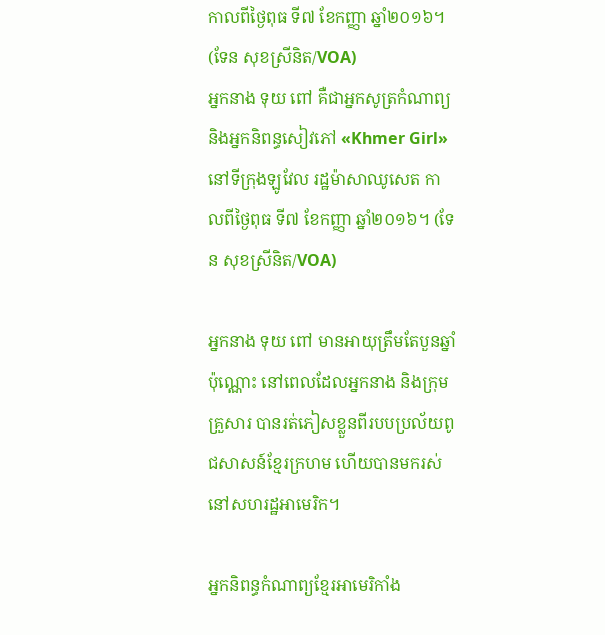កាលពីថ្ងៃពុធ ទី៧ ខែកញ្ញា ឆ្នាំ២០១៦។ (ទែន សុខស្រីនិត/VOA)
អ្នកនាង ទុយ ពៅ គឺជាអ្នកសូត្រកំណាព្យ និងអ្នកនិពន្ធសៀវភៅ «Khmer Girl» នៅទីក្រុងឡូវែល រដ្ឋម៉ាសាឈូសេត កាលពីថ្ងៃពុធ ទី៧ ខែកញ្ញា ឆ្នាំ២០១៦។ (ទែន សុខស្រីនិត/VOA)

អ្នកនាង ទុយ ពៅ មានអាយុត្រឹមតែបួនឆ្នាំប៉ុណ្ណោះ នៅពេលដែលអ្នកនាង និងក្រុមគ្រួសារ បានរត់ភៀសខ្លួនពីរបបប្រល័យពូជសាសន៍ខ្មែរក្រហម ហើយបានមករស់នៅសហរដ្ឋអាមេរិក។

អ្នកនិពន្ធកំណាព្យខ្មែរអាមេរិកាំង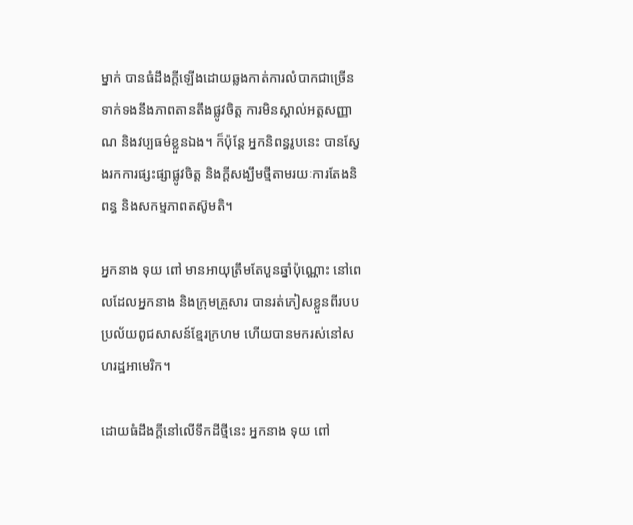ម្នាក់ បានធំដឹងក្ដីឡើងដោយឆ្លងកាត់ការលំបាកជាច្រើនទាក់ទងនឹងភាពតានតឹងផ្លូវចិត្ត ការមិនស្គាល់អត្តសញ្ញាណ និងវប្បធម៌ខ្លួនឯង។ ក៏ប៉ុន្តែ អ្នកនិពន្ធរូបនេះ បានស្វែងរកការផ្សះផ្សាផ្លូវចិត្ត និងក្ដីសង្ឃឹមថ្មីតាមរយៈការតែងនិពន្ធ និងសកម្មភាពតស៊ូមតិ។

អ្នកនាង ទុយ ពៅ មានអាយុត្រឹមតែបួនឆ្នាំប៉ុណ្ណោះ នៅពេលដែលអ្នកនាង និងក្រុមគ្រួសារ បានរត់ភៀសខ្លួនពីរបបប្រល័យពូជសាសន៍ខ្មែរក្រហម ហើយបានមករស់នៅសហរដ្ឋអាមេរិក។

ដោយធំដឹងក្ដីនៅលើទឹកដីថ្មីនេះ អ្នកនាង ទុយ ពៅ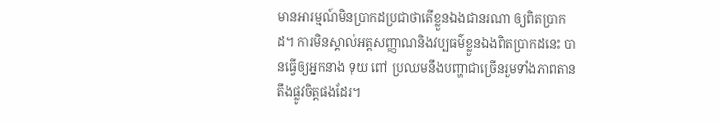មានអារម្មណ៍មិនប្រាកដប្រជាថាតើខ្លួនឯងជានរណា ឲ្យពិតប្រាកដ។ ការមិនស្គាល់អត្តសញ្ញាណនិងវប្បធម៌ខ្លួនឯងពិតប្រាកដនេះ បានធ្វើឲ្យអ្នកនាង ទុយ ពៅ ប្រឈមនឹងបញ្ហាជាច្រើនរួមទាំងភាពតានតឹងផ្លូវចិត្តផងដែរ។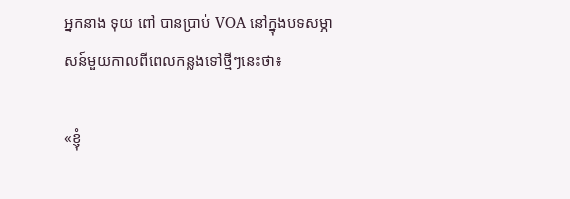អ្នកនាង ទុយ ពៅ បានប្រាប់ VOA នៅក្នុងបទសម្ភាសន៍មួយកាលពីពេលកន្លងទៅថ្មីៗនេះថា៖

«ខ្ញុំ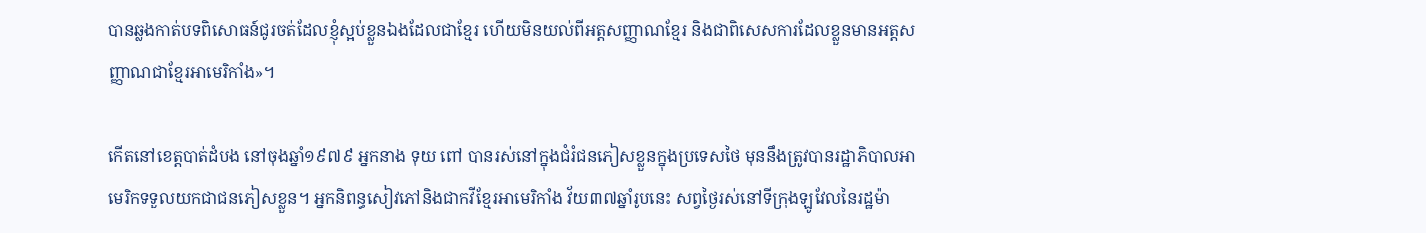បានឆ្លងកាត់បទពិសោធន៍ជូរចត់ដែលខ្ញុំស្អប់ខ្លួនឯងដែលជាខ្មែរ ហើយមិនយល់ពីអត្តសញ្ញាណខ្មែរ និងជាពិសេសការដែលខ្លួនមានអត្តសញ្ញាណជាខ្មែរអាមេរិកាំង»។

កើតនៅខេត្តបាត់ដំបង នៅចុងឆ្នាំ១៩៧៩ អ្នកនាង ទុយ ពៅ បានរស់នៅក្នុងជំរំជនភៀសខ្លួនក្នុងប្រទេសថៃ មុននឹងត្រូវបានរដ្ឋាភិបាលអាមេរិកទទួលយកជាជនភៀសខ្លួន។ អ្នកនិពន្ធសៀវភៅនិងជាកវីខ្មែរអាមេរិកាំង វ័យ៣៧ឆ្នាំរូបនេះ សព្វថ្ងៃរស់នៅទីក្រុងឡូវែលនៃរដ្ឋម៉ា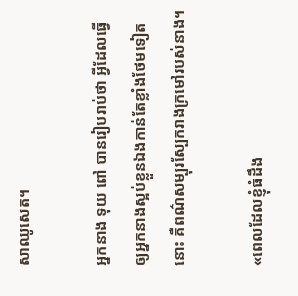សាឈូសេត។

អ្នកនាង ទុយ ពៅ បានរៀបរាប់ថា អ្វីដែលធ្វើឲ្យអ្នកនាងស្អប់ខ្លួនឯងកាន់តែខ្លាំងថែមទៀតនោះ គឺពណ៌សម្បុរស្បែករាងក្រមៅរបស់នាង។

«ពេលដែលខ្ញុំធំដឹង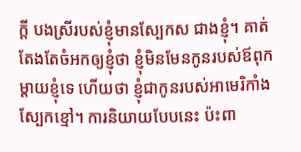ក្ដី បងស្រីរបស់ខ្ញុំមានស្បែកស ជាងខ្ញុំ។ គាត់តែងតែចំអកឲ្យខ្ញុំថា ខ្ញុំមិនមែនកូនរបស់ឪពុកម្ដាយខ្ញុំទេ ហើយថា ខ្ញុំជាកូនរបស់អាមេរិកាំងស្បែកខ្មៅ។ ការនិយាយបែបនេះ ប៉ះពា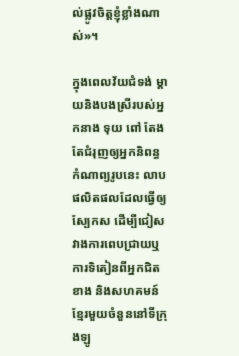ល់ផ្លូវចិត្តខ្ញុំខ្លាំងណាស់»។

ក្នុងពេលវ័យជំទង់ ម្ដាយនិងបងស្រីរបស់អ្នកនាង ទុយ ពៅ តែងតែជំរុញឲ្យអ្នកនិពន្ធកំណាព្យរូបនេះ លាបផលិតផលដែលធ្វើឲ្យស្បែកស ដើម្បីជៀសវាងការពេបជ្រាយឬការទិតៀនពីអ្នកជិតខាង និងសហគមន៍ខ្មែរមួយចំនួននៅទីក្រុងឡូ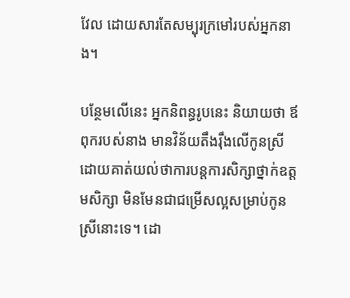វែល ដោយសារតែសម្បុរក្រមៅរបស់អ្នកនាង។

បន្ថែមលើនេះ អ្នកនិពន្ធរូបនេះ និយាយថា ឪពុករបស់នាង មានវិន័យតឹងរ៉ឹងលើកូនស្រី ដោយគាត់យល់ថាការបន្តការសិក្សាថ្នាក់ឧត្ដមសិក្សា មិនមែនជាជម្រើសល្អសម្រាប់កូនស្រីនោះទេ។ ដោ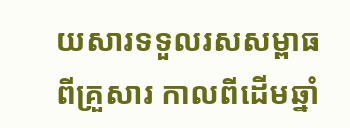យសារទទួលរសសម្ពាធពីគ្រួសារ កាលពីដើមឆ្នាំ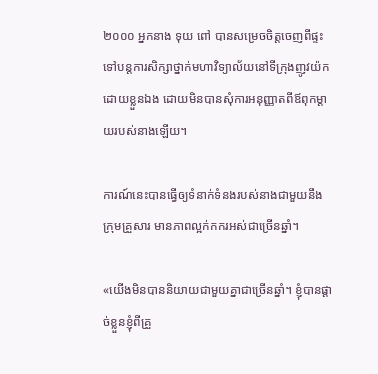២០០០ អ្នកនាង ទុយ ពៅ បានសម្រេចចិត្តចេញពីផ្ទះទៅបន្តការសិក្សាថ្នាក់មហាវិទ្យាល័យនៅទីក្រុងញូវយ៉ក ដោយខ្លួនឯង ដោយមិនបានសុំការអនុញ្ញាតពីឪពុកម្ដាយរបស់នាងឡើយ។

ការណ៍នេះបានធ្វើឲ្យទំនាក់ទំនងរបស់នាងជាមួយនឹងក្រុមគ្រួសារ មានភាពល្អក់កករអស់ជាច្រើនឆ្នាំ។

«យើងមិនបាននិយាយជាមួយគ្នាជាច្រើនឆ្នាំ។ ខ្ញុំបានផ្ដាច់ខ្លួនខ្ញុំពីគ្រួ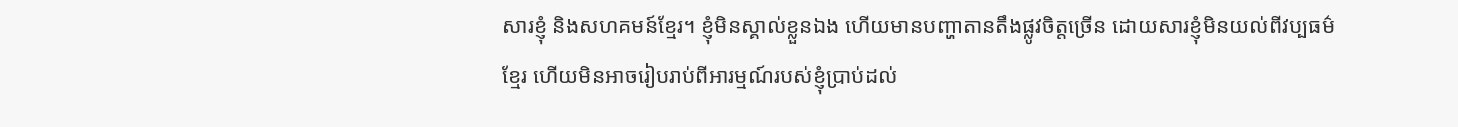សារខ្ញុំ និងសហគមន៍ខ្មែរ។ ខ្ញុំមិនស្គាល់ខ្លួនឯង ហើយមានបញ្ហាតានតឹងផ្លូវចិត្តច្រើន ដោយសារខ្ញុំមិនយល់ពីវប្បធម៌ខ្មែរ ហើយមិនអាចរៀបរាប់ពីអារម្មណ៍របស់ខ្ញុំប្រាប់ដល់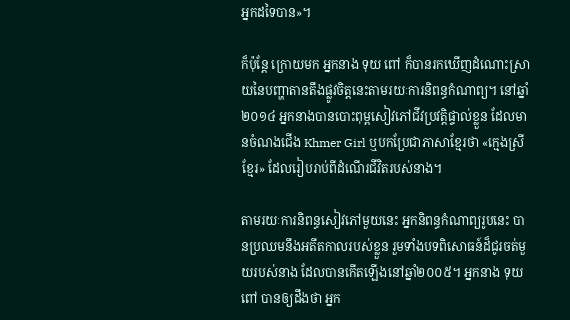អ្នកដទៃបាន»។

ក៏ប៉ុន្តែ ក្រោយមក អ្នកនាង ទុយ ពៅ ក៏បានរកឃើញដំណោះស្រាយនៃបញ្ហាតានតឹងផ្លូវចិត្តនេះតាមរយៈការនិពន្ធកំណាព្យ។ នៅឆ្នាំ២០១៤ អ្នកនាងបានបោះពុម្ពសៀវភៅជីវប្រវត្តិផ្ទាល់ខ្លួន ដែលមានចំណងជើង Khmer Girl ឬបកប្រែជាភាសាខ្មែរថា «ក្មេងស្រីខ្មែរ» ដែលរៀបរាប់ពីដំណើរជីវិតរបស់នាង។

តាមរយៈការនិពន្ធសៀវភៅមួយនេះ អ្នកនិពន្ធកំណាព្យរូបនេះ បានប្រឈមនឹងអតីតកាលរបស់ខ្លួន រួមទាំងបទពិសោធន៍ដ៏ជូរចត់មួយរបស់នាង ដែលបានកើតឡើងនៅឆ្នាំ២០០៥។ អ្នកនាង ទុយ ពៅ បានឲ្យដឹងថា អ្នក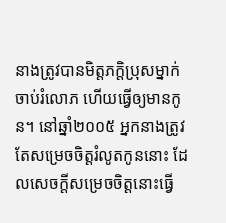នាងត្រូវបានមិត្តភក្តិប្រុសម្នាក់ចាប់រំលោភ ហើយធ្វើឲ្យមានកូន។ នៅឆ្នាំ២០០៥ អ្នកនាងត្រូវតែសម្រេចចិត្តរំលូតកូននោះ ដែលសេចក្តីសម្រេចចិត្តនោះធ្វើ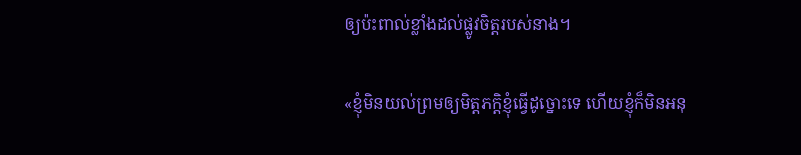ឲ្យប៉ះពាល់ខ្លាំងដល់ផ្លូវចិត្តរបស់នាង។

«ខ្ញុំមិនយល់ព្រមឲ្យមិត្តភក្តិខ្ញុំធ្វើដូច្នោះទេ ហើយខ្ញុំក៏មិនអនុ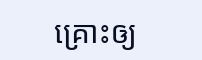គ្រោះឲ្យ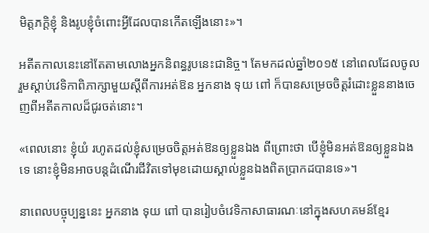មិត្តភក្តិខ្ញុំ និងរូបខ្ញុំចំពោះអ្វីដែលបានកើតឡើងនោះ»។

អតីតកាលនេះនៅតែតាមលោងអ្នកនិពន្ធរូបនេះជានិច្ច។ តែមកដល់ឆ្នាំ២០១៥ នៅពេលដែលចូលរួមស្ដាប់វេទិកាពិភាក្សាមួយស្ដីពីការអត់ឱន អ្នកនាង ទុយ ពៅ ក៏បានសម្រេចចិត្តរំដោះខ្លួននាងចេញពីអតីតកាលដ៏ជូរចត់នោះ។

«ពេលនោះ ខ្ញុំយំ រហូតដល់ខ្ញុំសម្រេចចិត្តអត់ឱនឲ្យខ្លួនឯង ពីព្រោះថា បើខ្ញុំមិនអត់ឱនឲ្យខ្លួនឯងទេ នោះខ្ញុំមិនអាចបន្តដំណើរជីវិតទៅមុខដោយស្គាល់ខ្លួនឯងពិតប្រាកដបានទេ»។

នាពេលបច្ចុប្បន្ននេះ អ្នកនាង ទុយ ពៅ បានរៀបចំវេទិកាសាធារណៈនៅក្នុងសហគមន៍ខ្មែរ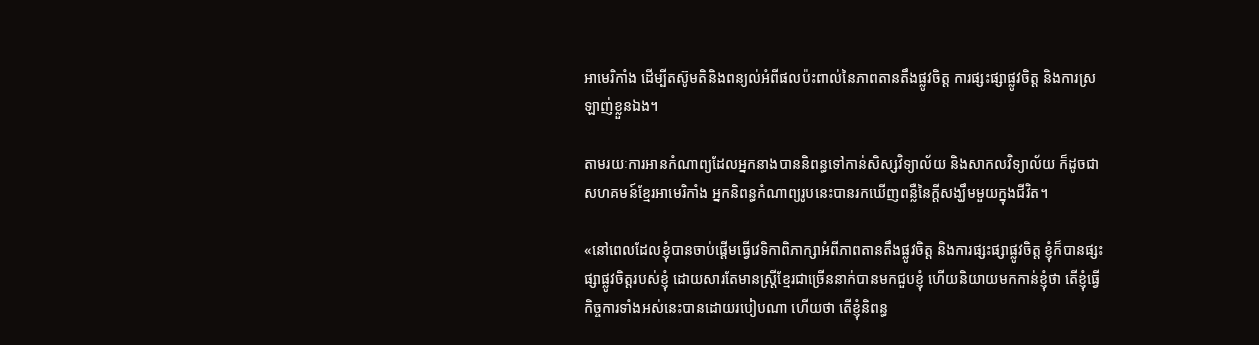អាមេរិកាំង ដើម្បីតស៊ូមតិនិងពន្យល់អំពីផលប៉ះពាល់នៃភាពតានតឹងផ្លូវចិត្ត ការផ្សះផ្សាផ្លូវចិត្ត និងការស្រឡាញ់ខ្លួនឯង។

តាមរយៈការអានកំណាព្យដែលអ្នកនាងបាននិពន្ធទៅកាន់សិស្សវិទ្យាល័យ និងសាកលវិទ្យាល័យ ក៏ដូចជាសហគមន៍ខ្មែរអាមេរិកាំង អ្នកនិពន្ធកំណាព្យរូបនេះបានរកឃើញពន្លឺនៃក្តីសង្ឃឹមមួយក្នុងជីវិត។

«នៅពេលដែលខ្ញុំបានចាប់ផ្ដើមធ្វើវេទិកាពិភាក្សាអំពីភាពតានតឹងផ្លូវចិត្ត និងការផ្សះផ្សាផ្លូវចិត្ត ខ្ញុំក៏បានផ្សះផ្សាផ្លូវចិត្តរបស់ខ្ញុំ ដោយសារតែមានស្ត្រីខ្មែរជាច្រើននាក់បានមកជួបខ្ញុំ ហើយនិយាយមកកាន់ខ្ញុំថា តើខ្ញុំធ្វើកិច្ចការទាំងអស់នេះបានដោយរបៀបណា ហើយថា តើខ្ញុំនិពន្ធ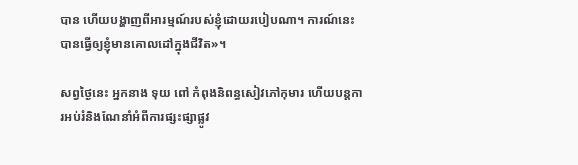បាន ហើយបង្ហាញពីអារម្មណ៍របស់ខ្ញុំដោយរបៀបណា‍។ ការណ៍នេះបានធ្វើឲ្យខ្ញុំមានគោលដៅក្នុងជីវិត»។

សព្វថ្ងៃនេះ អ្នកនាង ទុយ ពៅ កំពុងនិពន្ធសៀវភៅកុមារ ហើយបន្តការអប់រំនិងណែនាំអំពីការផ្សះផ្សាផ្លូវ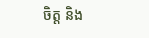ចិត្ត និង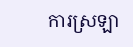ការស្រឡា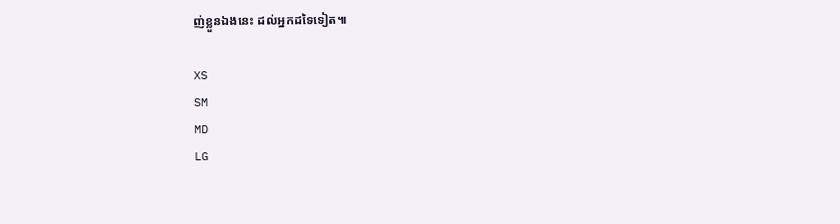ញ់ខ្លួនឯងនេះ ដល់អ្នកដទៃទៀត៕

XS
SM
MD
LG